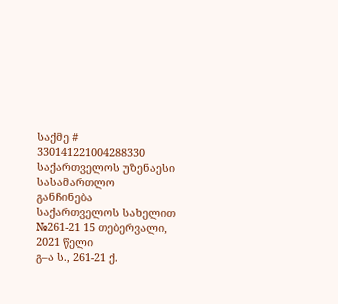საქმე # 330141221004288330
საქართველოს უზენაესი სასამართლო
განჩინება
საქართველოს სახელით
№261-21 15 თებერვალი, 2021 წელი
გ–ა ს., 261-21 ქ.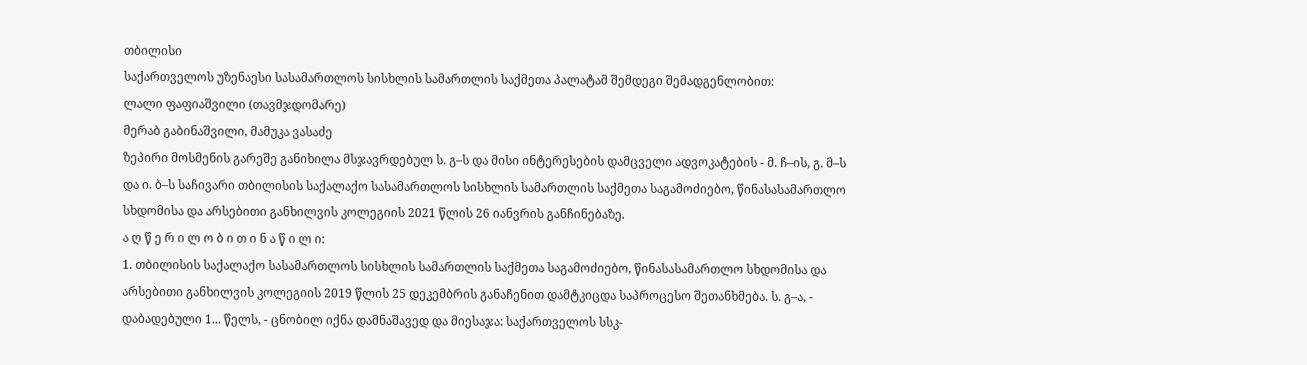თბილისი
საქართველოს უზენაესი სასამართლოს სისხლის სამართლის საქმეთა პალატამ შემდეგი შემადგენლობით:
ლალი ფაფიაშვილი (თავმჯდომარე)
მერაბ გაბინაშვილი, მამუკა ვასაძე
ზეპირი მოსმენის გარეშე განიხილა მსჯავრდებულ ს. გ–ს და მისი ინტერესების დამცველი ადვოკატების - მ. ჩ–ის, გ. მ–ს და ი. ბ–ს საჩივარი თბილისის საქალაქო სასამართლოს სისხლის სამართლის საქმეთა საგამოძიებო, წინასასამართლო სხდომისა და არსებითი განხილვის კოლეგიის 2021 წლის 26 იანვრის განჩინებაზე.
ა ღ წ ე რ ი ლ ო ბ ი თ ი ნ ა წ ი ლ ი:
1. თბილისის საქალაქო სასამართლოს სისხლის სამართლის საქმეთა საგამოძიებო, წინასასამართლო სხდომისა და არსებითი განხილვის კოლეგიის 2019 წლის 25 დეკემბრის განაჩენით დამტკიცდა საპროცესო შეთანხმება. ს. გ–ა, - დაბადებული 1... წელს, - ცნობილ იქნა დამნაშავედ და მიესაჯა: საქართველოს სსკ-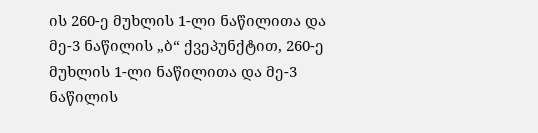ის 260-ე მუხლის 1-ლი ნაწილითა და მე-3 ნაწილის „ბ“ ქვეპუნქტით, 260-ე მუხლის 1-ლი ნაწილითა და მე-3 ნაწილის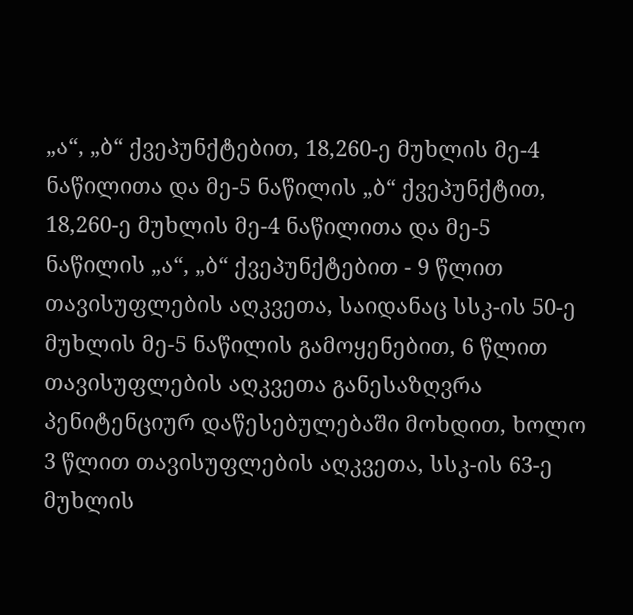„ა“, „ბ“ ქვეპუნქტებით, 18,260-ე მუხლის მე-4 ნაწილითა და მე-5 ნაწილის „ბ“ ქვეპუნქტით, 18,260-ე მუხლის მე-4 ნაწილითა და მე-5 ნაწილის „ა“, „ბ“ ქვეპუნქტებით - 9 წლით თავისუფლების აღკვეთა, საიდანაც სსკ-ის 50-ე მუხლის მე-5 ნაწილის გამოყენებით, 6 წლით თავისუფლების აღკვეთა განესაზღვრა პენიტენციურ დაწესებულებაში მოხდით, ხოლო 3 წლით თავისუფლების აღკვეთა, სსკ-ის 63-ე მუხლის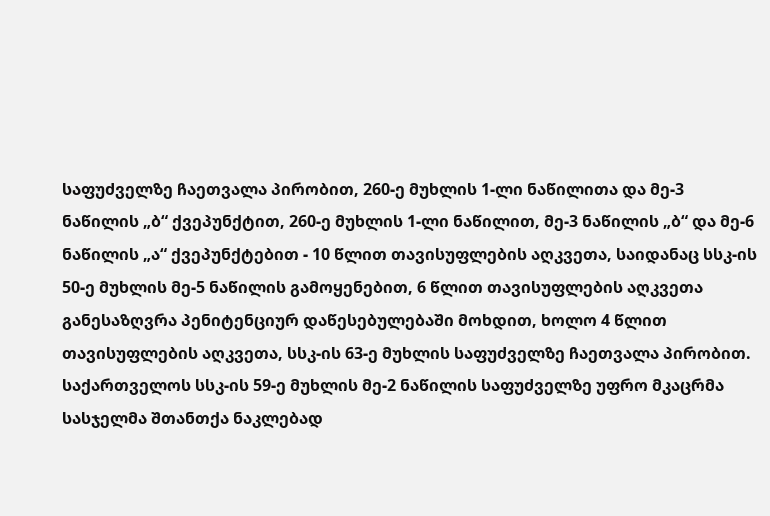საფუძველზე ჩაეთვალა პირობით, 260-ე მუხლის 1-ლი ნაწილითა და მე-3 ნაწილის „ბ“ ქვეპუნქტით, 260-ე მუხლის 1-ლი ნაწილით, მე-3 ნაწილის „ბ“ და მე-6 ნაწილის „ა“ ქვეპუნქტებით - 10 წლით თავისუფლების აღკვეთა, საიდანაც სსკ-ის 50-ე მუხლის მე-5 ნაწილის გამოყენებით, 6 წლით თავისუფლების აღკვეთა განესაზღვრა პენიტენციურ დაწესებულებაში მოხდით, ხოლო 4 წლით თავისუფლების აღკვეთა, სსკ-ის 63-ე მუხლის საფუძველზე ჩაეთვალა პირობით. საქართველოს სსკ-ის 59-ე მუხლის მე-2 ნაწილის საფუძველზე უფრო მკაცრმა სასჯელმა შთანთქა ნაკლებად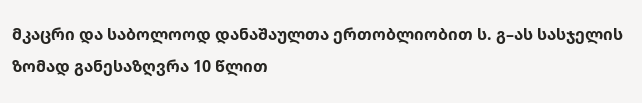მკაცრი და საბოლოოდ დანაშაულთა ერთობლიობით ს. გ–ას სასჯელის ზომად განესაზღვრა 10 წლით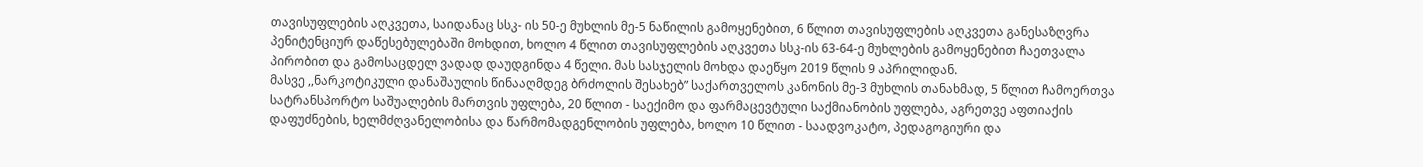თავისუფლების აღკვეთა, საიდანაც სსკ- ის 50-ე მუხლის მე-5 ნაწილის გამოყენებით, 6 წლით თავისუფლების აღკვეთა განესაზღვრა პენიტენციურ დაწესებულებაში მოხდით, ხოლო 4 წლით თავისუფლების აღკვეთა სსკ-ის 63-64-ე მუხლების გამოყენებით ჩაეთვალა პირობით და გამოსაცდელ ვადად დაუდგინდა 4 წელი. მას სასჯელის მოხდა დაეწყო 2019 წლის 9 აპრილიდან.
მასვე ,,ნარკოტიკული დანაშაულის წინააღმდეგ ბრძოლის შესახებ” საქართველოს კანონის მე-3 მუხლის თანახმად, 5 წლით ჩამოერთვა სატრანსპორტო საშუალების მართვის უფლება, 20 წლით - საექიმო და ფარმაცევტული საქმიანობის უფლება, აგრეთვე აფთიაქის დაფუძნების, ხელმძღვანელობისა და წარმომადგენლობის უფლება, ხოლო 10 წლით - საადვოკატო, პედაგოგიური და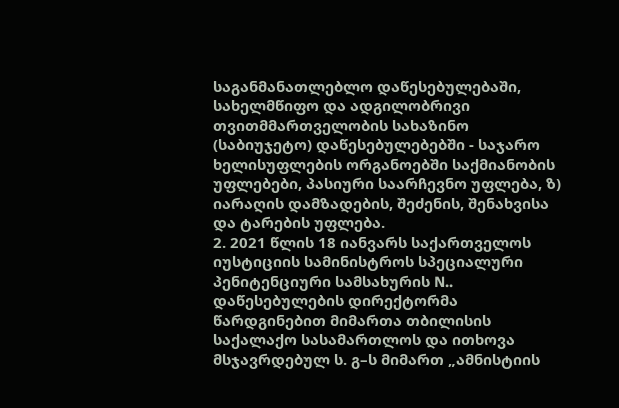საგანმანათლებლო დაწესებულებაში, სახელმწიფო და ადგილობრივი თვითმმართველობის სახაზინო (საბიუჯეტო) დაწესებულებებში - საჯარო ხელისუფლების ორგანოებში საქმიანობის უფლებები, პასიური საარჩევნო უფლება, ზ) იარაღის დამზადების, შეძენის, შენახვისა და ტარების უფლება.
2. 2021 წლის 18 იანვარს საქართველოს იუსტიციის სამინისტროს სპეციალური პენიტენციური სამსახურის N.. დაწესებულების დირექტორმა წარდგინებით მიმართა თბილისის საქალაქო სასამართლოს და ითხოვა მსჯავრდებულ ს. გ–ს მიმართ „ამნისტიის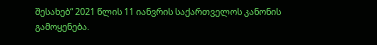შესახებ“ 2021 წლის 11 იანვრის საქართველოს კანონის გამოყენება.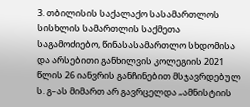3. თბილისის საქალაქო სასამართლოს სისხლის სამართლის საქმეთა საგამოძიებო, წინასასამართლო სხდომისა და არსებითი განხილვის კოლეგიის 2021 წლის 26 იანვრის განჩინებით მსჯავრდებულ ს. გ–ას მიმართ არ გავრცელდა „ამნისტიის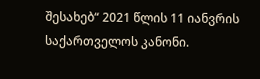შესახებ“ 2021 წლის 11 იანვრის საქართველოს კანონი.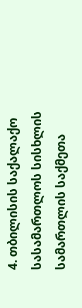4. თბილისის საქალაქო სასამართლოს სისხლის სამართლის საქმეთა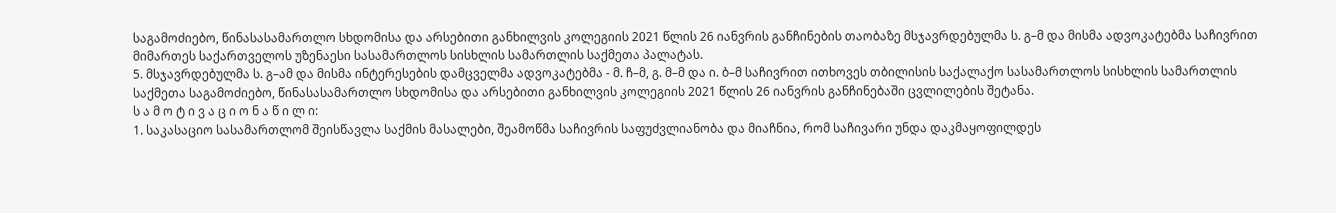საგამოძიებო, წინასასამართლო სხდომისა და არსებითი განხილვის კოლეგიის 2021 წლის 26 იანვრის განჩინების თაობაზე მსჯავრდებულმა ს. გ–მ და მისმა ადვოკატებმა საჩივრით მიმართეს საქართველოს უზენაესი სასამართლოს სისხლის სამართლის საქმეთა პალატას.
5. მსჯავრდებულმა ს. გ–ამ და მისმა ინტერესების დამცველმა ადვოკატებმა - მ. ჩ–მ, გ. მ–მ და ი. ბ–მ საჩივრით ითხოვეს თბილისის საქალაქო სასამართლოს სისხლის სამართლის საქმეთა საგამოძიებო, წინასასამართლო სხდომისა და არსებითი განხილვის კოლეგიის 2021 წლის 26 იანვრის განჩინებაში ცვლილების შეტანა.
ს ა მ ო ტ ი ვ ა ც ი ო ნ ა წ ი ლ ი:
1. საკასაციო სასამართლომ შეისწავლა საქმის მასალები, შეამოწმა საჩივრის საფუძვლიანობა და მიაჩნია, რომ საჩივარი უნდა დაკმაყოფილდეს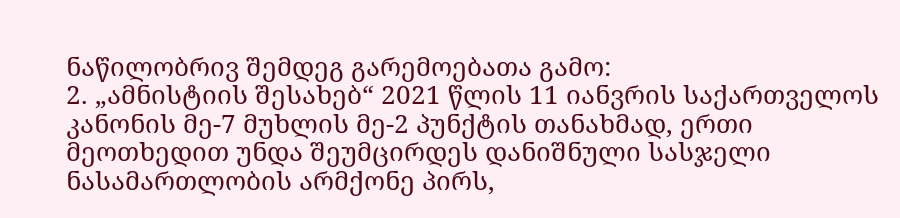ნაწილობრივ შემდეგ გარემოებათა გამო:
2. „ამნისტიის შესახებ“ 2021 წლის 11 იანვრის საქართველოს კანონის მე-7 მუხლის მე-2 პუნქტის თანახმად, ერთი მეოთხედით უნდა შეუმცირდეს დანიშნული სასჯელი ნასამართლობის არმქონე პირს,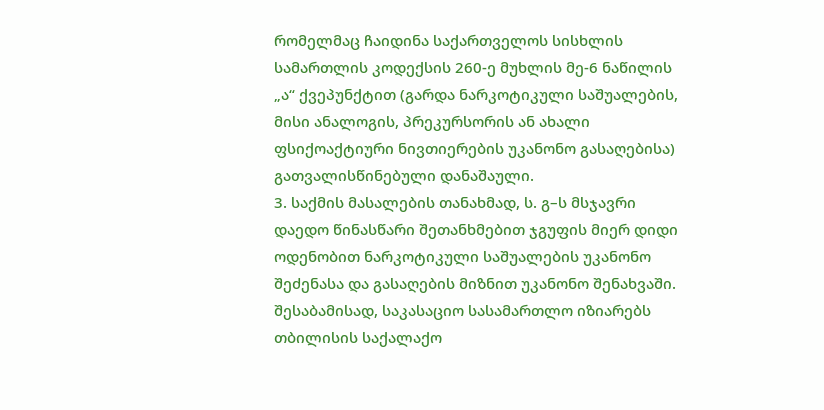რომელმაც ჩაიდინა საქართველოს სისხლის სამართლის კოდექსის 260-ე მუხლის მე-6 ნაწილის „ა“ ქვეპუნქტით (გარდა ნარკოტიკული საშუალების, მისი ანალოგის, პრეკურსორის ან ახალი ფსიქოაქტიური ნივთიერების უკანონო გასაღებისა) გათვალისწინებული დანაშაული.
3. საქმის მასალების თანახმად, ს. გ–ს მსჯავრი დაედო წინასწარი შეთანხმებით ჯგუფის მიერ დიდი ოდენობით ნარკოტიკული საშუალების უკანონო შეძენასა და გასაღების მიზნით უკანონო შენახვაში. შესაბამისად, საკასაციო სასამართლო იზიარებს თბილისის საქალაქო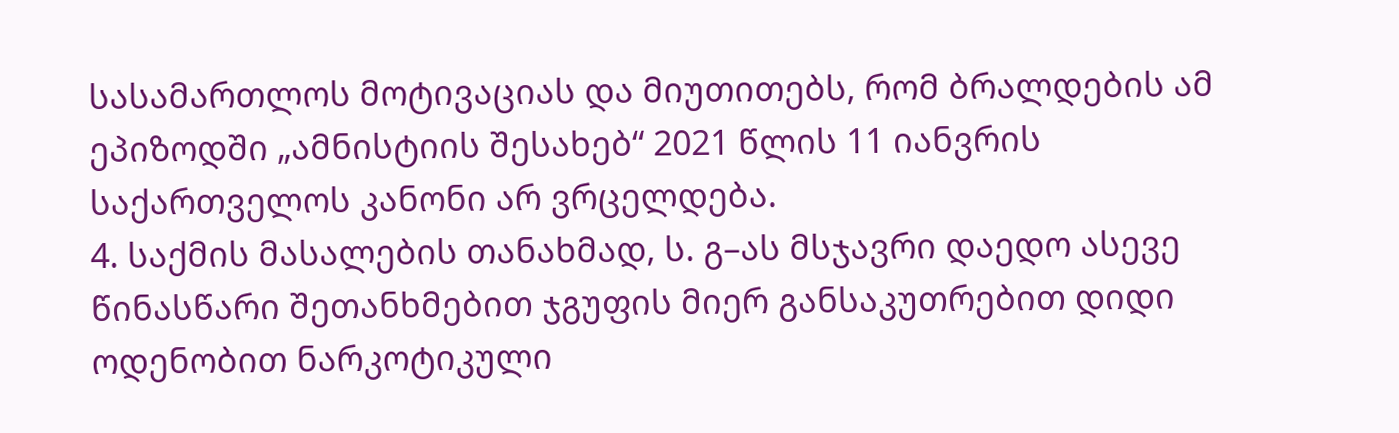სასამართლოს მოტივაციას და მიუთითებს, რომ ბრალდების ამ ეპიზოდში „ამნისტიის შესახებ“ 2021 წლის 11 იანვრის საქართველოს კანონი არ ვრცელდება.
4. საქმის მასალების თანახმად, ს. გ–ას მსჯავრი დაედო ასევე წინასწარი შეთანხმებით ჯგუფის მიერ განსაკუთრებით დიდი ოდენობით ნარკოტიკული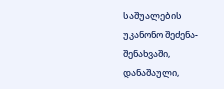საშუალების უკანონო შეძენა-შენახვაში, დანაშაული,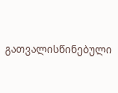გათვალისწინებული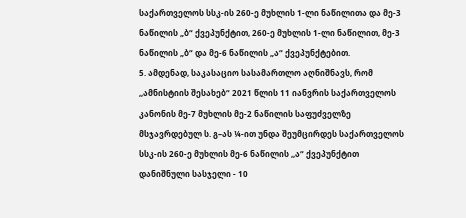საქართველოს სსკ-ის 260-ე მუხლის 1-ლი ნაწილითა და მე-3 ნაწილის „ბ“ ქვეპუნქტით, 260-ე მუხლის 1-ლი ნაწილით, მე-3 ნაწილის „ბ“ და მე-6 ნაწილის „ა“ ქვეპუნქტებით.
5. ამდენად, საკასაციო სასამართლო აღნიშნავს, რომ ,,ამნისტიის შესახებ“ 2021 წლის 11 იანვრის საქართველოს კანონის მე-7 მუხლის მე-2 ნაწილის საფუძველზე მსჯავრდებულ ს. გ–ას ¼-ით უნდა შეუმცირდეს საქართველოს სსკ-ის 260-ე მუხლის მე-6 ნაწილის ,,ა“ ქვეპუნქტით დანიშნული სასჯელი - 10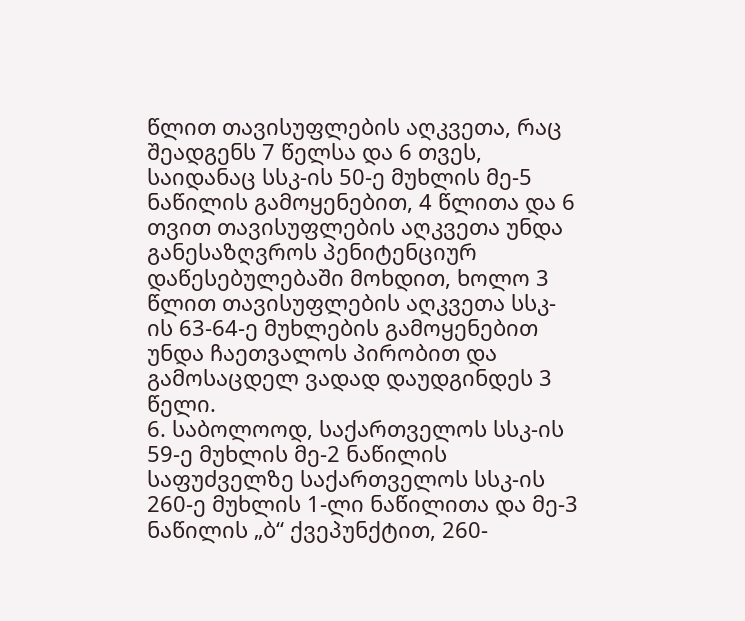წლით თავისუფლების აღკვეთა, რაც შეადგენს 7 წელსა და 6 თვეს, საიდანაც სსკ-ის 50-ე მუხლის მე-5 ნაწილის გამოყენებით, 4 წლითა და 6 თვით თავისუფლების აღკვეთა უნდა განესაზღვროს პენიტენციურ დაწესებულებაში მოხდით, ხოლო 3 წლით თავისუფლების აღკვეთა სსკ-ის 63-64-ე მუხლების გამოყენებით უნდა ჩაეთვალოს პირობით და გამოსაცდელ ვადად დაუდგინდეს 3 წელი.
6. საბოლოოდ, საქართველოს სსკ-ის 59-ე მუხლის მე-2 ნაწილის საფუძველზე საქართველოს სსკ-ის 260-ე მუხლის 1-ლი ნაწილითა და მე-3 ნაწილის „ბ“ ქვეპუნქტით, 260-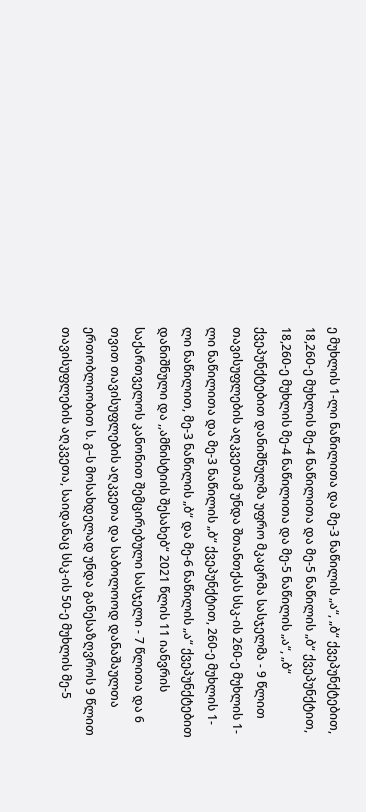ე მუხლის 1-ლი ნაწილითა და მე-3 ნაწილის „ა“, „ბ“ ქვეპუნქტებით, 18,260-ე მუხლის მე-4 ნაწილითა და მე-5 ნაწილის „ბ“ ქვეპუნქტით, 18,260-ე მუხლის მე-4 ნაწილითა და მე-5 ნაწილის „ა“, „ბ“ ქვეპუნქტებით დანიშნულმა უფრო მკაცრმა სასჯელმა - 9 წლით თავისუფლების აღკვეთამ უნდა შთანთქას სსკ-ის 260-ე მუხლის 1-ლი ნაწილითა და მე-3 ნაწილის „ბ“ ქვეპუნქტით, 260-ე მუხლის 1-ლი ნაწილით, მე-3 ნაწილის „ბ“ და მე-6 ნაწილის „ა“ ქვეპუნქტებით დანიშნული და ,,ამნისტიის შესახებ“ 2021 წლის 11 იანვრის საქართველოს კანონით შემცირებული სასჯელი - 7 წლითა და 6 თვით თავისუფლების აღკვეთა და საბოლოოდ დანაშაულთა ერთობლიობით ს. გ–ს მოსახდელად უნდა განესაზღვროს 9 წლით თავისუფლების აღკვეთა, საიდანაც სსკ-ის 50-ე მუხლის მე-5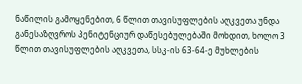ნაწილის გამოყენებით, 6 წლით თავისუფლების აღკვეთა უნდა განესაზღვროს პენიტენციურ დაწესებულებაში მოხდით, ხოლო 3 წლით თავისუფლების აღკვეთა, სსკ-ის 63-64-ე მუხლების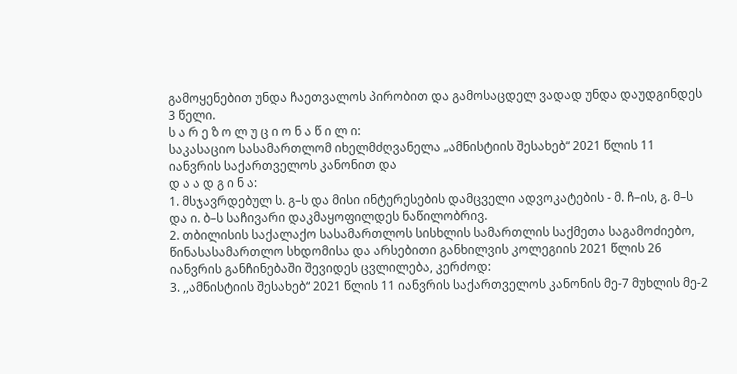გამოყენებით უნდა ჩაეთვალოს პირობით და გამოსაცდელ ვადად უნდა დაუდგინდეს 3 წელი.
ს ა რ ე ზ ო ლ უ ც ი ო ნ ა წ ი ლ ი:
საკასაციო სასამართლომ იხელმძღვანელა „ამნისტიის შესახებ“ 2021 წლის 11 იანვრის საქართველოს კანონით და
დ ა ა დ გ ი ნ ა:
1. მსჯავრდებულ ს. გ–ს და მისი ინტერესების დამცველი ადვოკატების - მ. ჩ–ის, გ. მ–ს და ი. ბ–ს საჩივარი დაკმაყოფილდეს ნაწილობრივ.
2. თბილისის საქალაქო სასამართლოს სისხლის სამართლის საქმეთა საგამოძიებო, წინასასამართლო სხდომისა და არსებითი განხილვის კოლეგიის 2021 წლის 26 იანვრის განჩინებაში შევიდეს ცვლილება, კერძოდ:
3. ,,ამნისტიის შესახებ“ 2021 წლის 11 იანვრის საქართველოს კანონის მე-7 მუხლის მე-2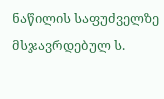ნაწილის საფუძველზე მსჯავრდებულ ს.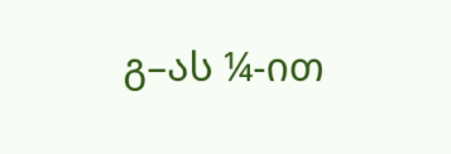გ–ას ¼-ით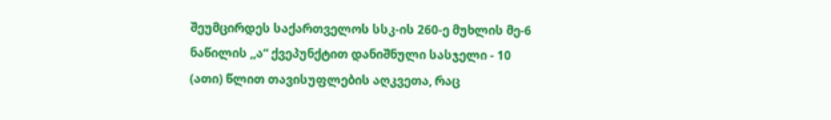შეუმცირდეს საქართველოს სსკ-ის 260-ე მუხლის მე-6 ნაწილის ,,ა“ ქვეპუნქტით დანიშნული სასჯელი - 10 (ათი) წლით თავისუფლების აღკვეთა, რაც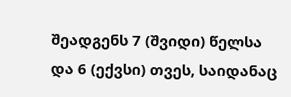შეადგენს 7 (შვიდი) წელსა და 6 (ექვსი) თვეს, საიდანაც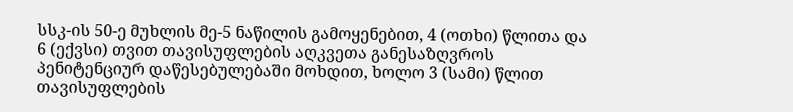სსკ-ის 50-ე მუხლის მე-5 ნაწილის გამოყენებით, 4 (ოთხი) წლითა და 6 (ექვსი) თვით თავისუფლების აღკვეთა განესაზღვროს პენიტენციურ დაწესებულებაში მოხდით, ხოლო 3 (სამი) წლით თავისუფლების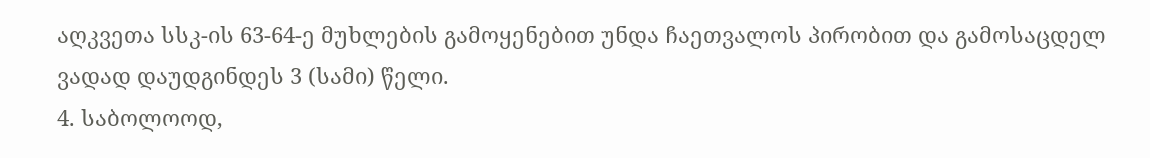აღკვეთა სსკ-ის 63-64-ე მუხლების გამოყენებით უნდა ჩაეთვალოს პირობით და გამოსაცდელ ვადად დაუდგინდეს 3 (სამი) წელი.
4. საბოლოოდ,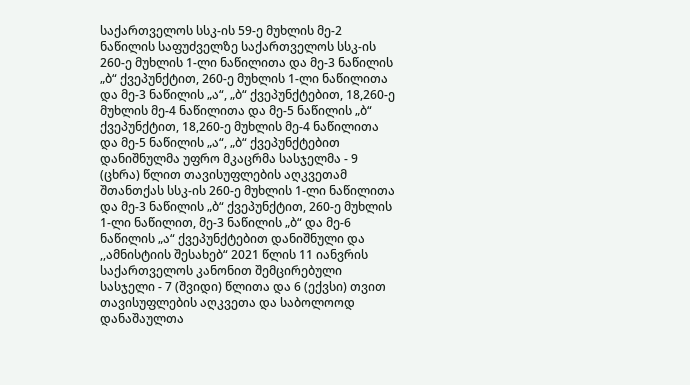საქართველოს სსკ-ის 59-ე მუხლის მე-2 ნაწილის საფუძველზე საქართველოს სსკ-ის 260-ე მუხლის 1-ლი ნაწილითა და მე-3 ნაწილის „ბ“ ქვეპუნქტით, 260-ე მუხლის 1-ლი ნაწილითა და მე-3 ნაწილის „ა“, „ბ“ ქვეპუნქტებით, 18,260-ე მუხლის მე-4 ნაწილითა და მე-5 ნაწილის „ბ“ ქვეპუნქტით, 18,260-ე მუხლის მე-4 ნაწილითა და მე-5 ნაწილის „ა“, „ბ“ ქვეპუნქტებით დანიშნულმა უფრო მკაცრმა სასჯელმა - 9 (ცხრა) წლით თავისუფლების აღკვეთამ შთანთქას სსკ-ის 260-ე მუხლის 1-ლი ნაწილითა და მე-3 ნაწილის „ბ“ ქვეპუნქტით, 260-ე მუხლის 1-ლი ნაწილით, მე-3 ნაწილის „ბ“ და მე-6 ნაწილის „ა“ ქვეპუნქტებით დანიშნული და ,,ამნისტიის შესახებ“ 2021 წლის 11 იანვრის საქართველოს კანონით შემცირებული სასჯელი - 7 (შვიდი) წლითა და 6 (ექვსი) თვით თავისუფლების აღკვეთა და საბოლოოდ დანაშაულთა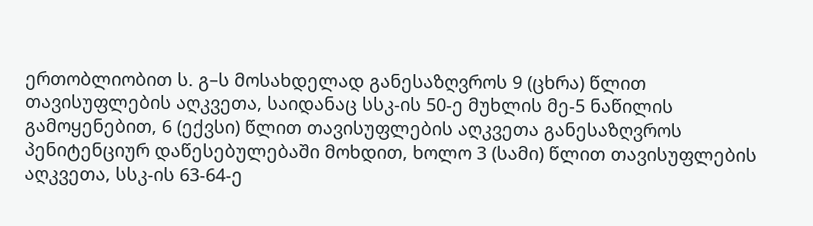ერთობლიობით ს. გ–ს მოსახდელად განესაზღვროს 9 (ცხრა) წლით თავისუფლების აღკვეთა, საიდანაც სსკ-ის 50-ე მუხლის მე-5 ნაწილის გამოყენებით, 6 (ექვსი) წლით თავისუფლების აღკვეთა განესაზღვროს პენიტენციურ დაწესებულებაში მოხდით, ხოლო 3 (სამი) წლით თავისუფლების აღკვეთა, სსკ-ის 63-64-ე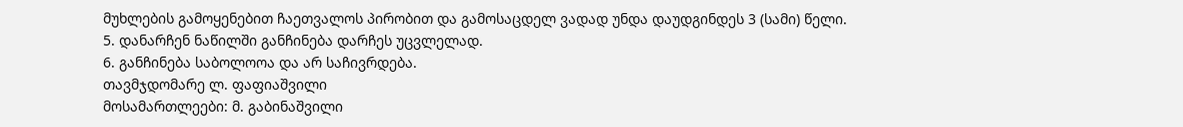მუხლების გამოყენებით ჩაეთვალოს პირობით და გამოსაცდელ ვადად უნდა დაუდგინდეს 3 (სამი) წელი.
5. დანარჩენ ნაწილში განჩინება დარჩეს უცვლელად.
6. განჩინება საბოლოოა და არ საჩივრდება.
თავმჯდომარე ლ. ფაფიაშვილი
მოსამართლეები: მ. გაბინაშვილი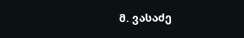მ. ვასაძე